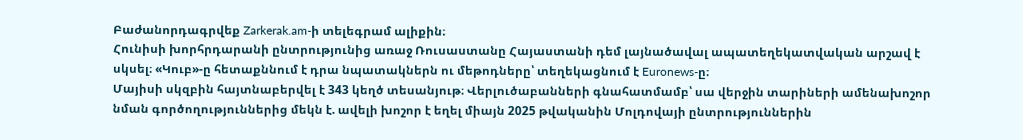Բաժանորդագրվեք Zarkerak.am-ի տելեգրամ ալիքին։
Հունիսի խորհրդարանի ընտրությունից առաջ Ռուսաստանը Հայաստանի դեմ լայնածավալ ապատեղեկատվական արշավ է սկսել։ «Կուբ»-ը հետաքննում է դրա նպատակներն ու մեթոդները՝ տեղեկացնում է Euronews-ը։
Մայիսի սկզբին հայտնաբերվել է 343 կեղծ տեսանյութ։ Վերլուծաբանների գնահատմամբ՝ սա վերջին տարիների ամենախոշոր նման գործողություններից մեկն է. ավելի խոշոր է եղել միայն 2025 թվականին Մոլդովայի ընտրություններին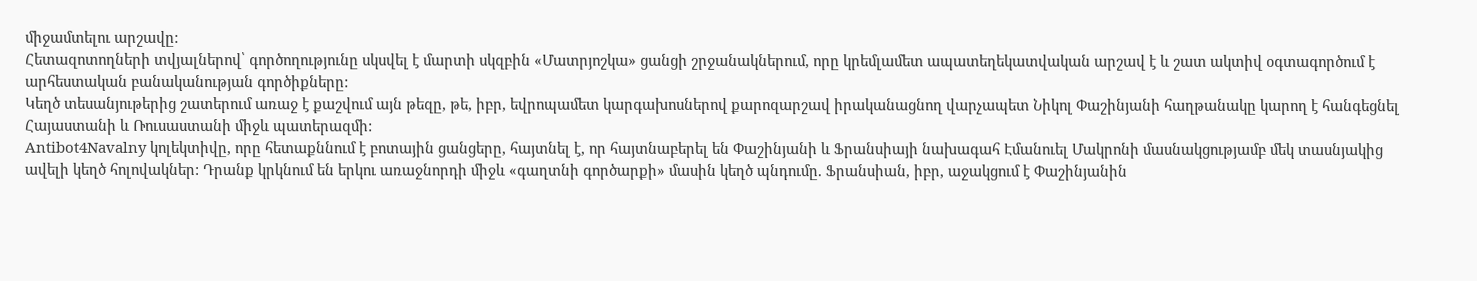միջամտելու արշավը:
Հետազոտողների տվյալներով՝ գործողությունը սկսվել է մարտի սկզբին «Մատրյոշկա» ցանցի շրջանակներում, որը կրեմլամետ ապատեղեկատվական արշավ է և շատ ակտիվ օգտագործում է արհեստական բանականության գործիքները:
Կեղծ տեսանյութերից շատերում առաջ է քաշվում այն թեզը, թե, իբր, եվրոպամետ կարգախոսներով քարոզարշավ իրականացնող վարչապետ Նիկոլ Փաշինյանի հաղթանակը կարող է հանգեցնել Հայաստանի և Ռուսաստանի միջև պատերազմի:
Antibot4Navalny կոլեկտիվը, որը հետաքննում է բոտային ցանցերը, հայտնել է, որ հայտնաբերել են Փաշինյանի և Ֆրանսիայի նախագահ Էմանուել Մակրոնի մասնակցությամբ մեկ տասնյակից ավելի կեղծ հոլովակներ: Դրանք կրկնում են երկու առաջնորդի միջև «գաղտնի գործարքի» մասին կեղծ պնդումը. Ֆրանսիան, իբր, աջակցում է Փաշինյանին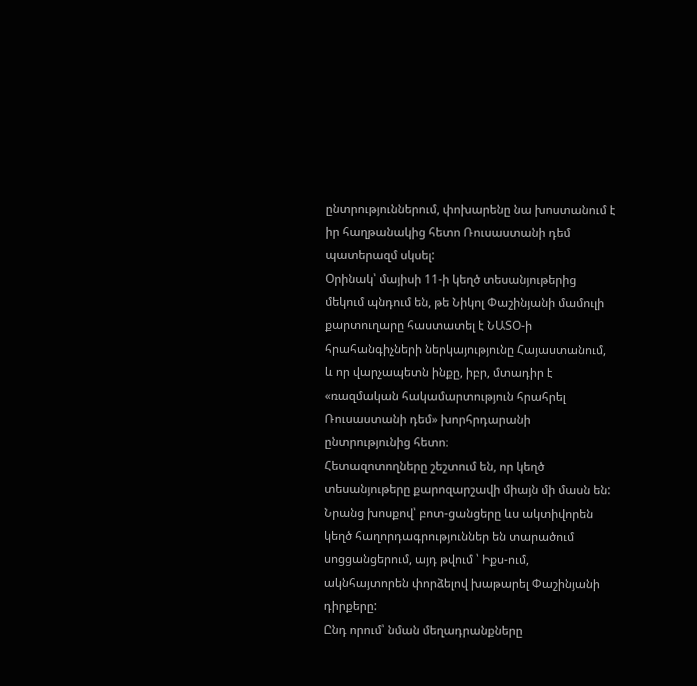ընտրություններում, փոխարենը նա խոստանում է իր հաղթանակից հետո Ռուսաստանի դեմ պատերազմ սկսել:
Օրինակ՝ մայիսի 11-ի կեղծ տեսանյութերից մեկում պնդում են, թե Նիկոլ Փաշինյանի մամուլի քարտուղարը հաստատել է ՆԱՏՕ-ի հրահանգիչների ներկայությունը Հայաստանում, և որ վարչապետն ինքը, իբր, մտադիր է «ռազմական հակամարտություն հրահրել Ռուսաստանի դեմ» խորհրդարանի ընտրությունից հետո։
Հետազոտողները շեշտում են, որ կեղծ տեսանյութերը քարոզարշավի միայն մի մասն են: Նրանց խոսքով՝ բոտ-ցանցերը ևս ակտիվորեն կեղծ հաղորդագրություններ են տարածում սոցցանցերում, այդ թվում ՝ Իքս-ում, ակնհայտորեն փորձելով խաթարել Փաշինյանի դիրքերը:
Ընդ որում՝ նման մեղադրանքները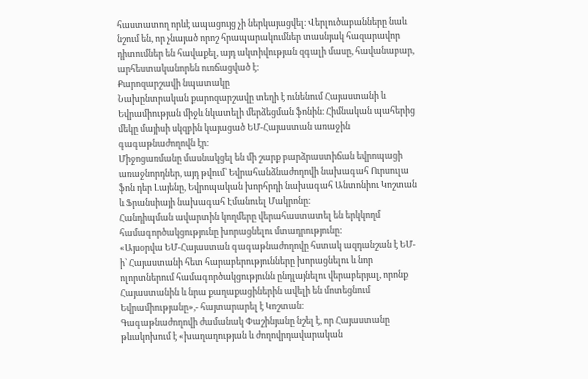հաստատող որևէ ապացույց չի ներկայացվել։ Վերլուծաբանները նաև նշում են, որ չնայած որոշ հրապարակումներ տասնյակ հազարավոր դիտումներ են հավաքել, այդ ակտիվության զգալի մասը, հավանաբար, արհեստականորեն ուռճացված է:
Քարոզարշավի նպատակը
Նախընտրական քարոզարշավը տեղի է ունենում Հայաստանի և Եվրամիության միջև նկատելի մերձեցման ֆոնին։ Հիմնական պահերից մեկը մայիսի սկզբին կայացած ԵՄ-Հայաստան առաջին գագաթնաժողովն էր։
Միջոցառմանը մասնակցել են մի շարք բարձրաստիճան եվրոպացի առաջնորդներ, այդ թվում՝ Եվրահանձնաժողովի նախագահ Ուրսուլա ֆոն դեր Լայենը, Եվրոպական խորհրդի նախագահ Անտոնիու Կոշտան և Ֆրանսիայի նախագահ Էմանուել Մակրոնը։
Հանդիպման ավարտին կողմերը վերահաստատել են երկկողմ համագործակցությունը խորացնելու մտադրությունը:
«Այսօրվա ԵՄ-Հայաստան գագաթնաժողովը հստակ ազդանշան է ԵՄ-ի՝ Հայաստանի հետ հարաբերությունները խորացնելու և նոր ոլորտներում համագործակցությունն ընդլայնելու վերաբերյալ, որոնք Հայաստանին և նրա քաղաքացիներին ավելի են մոտեցնում Եվրամիությանը»,- հայտարարել է Կոշտան։
Գագաթնաժողովի ժամանակ Փաշինյանը նշել է, որ Հայաստանը թևակոխում է «խաղաղության և ժողովրդավարական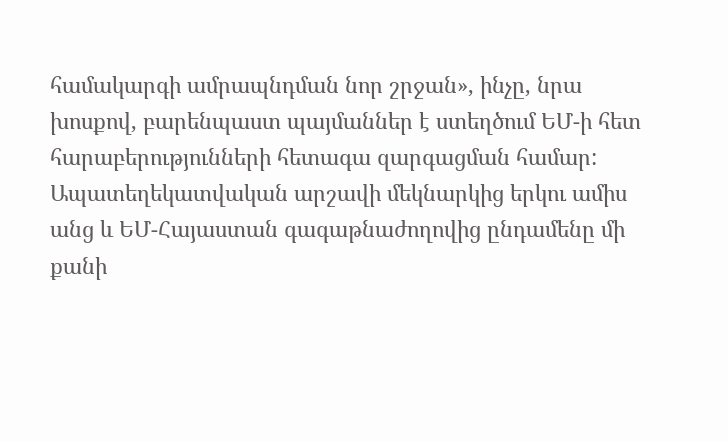համակարգի ամրապնդման նոր շրջան», ինչը, նրա խոսքով, բարենպաստ պայմաններ է ստեղծում ԵՄ-ի հետ հարաբերությունների հետագա զարգացման համար:
Ապատեղեկատվական արշավի մեկնարկից երկու ամիս անց և ԵՄ-Հայաստան գագաթնաժողովից ընդամենը մի քանի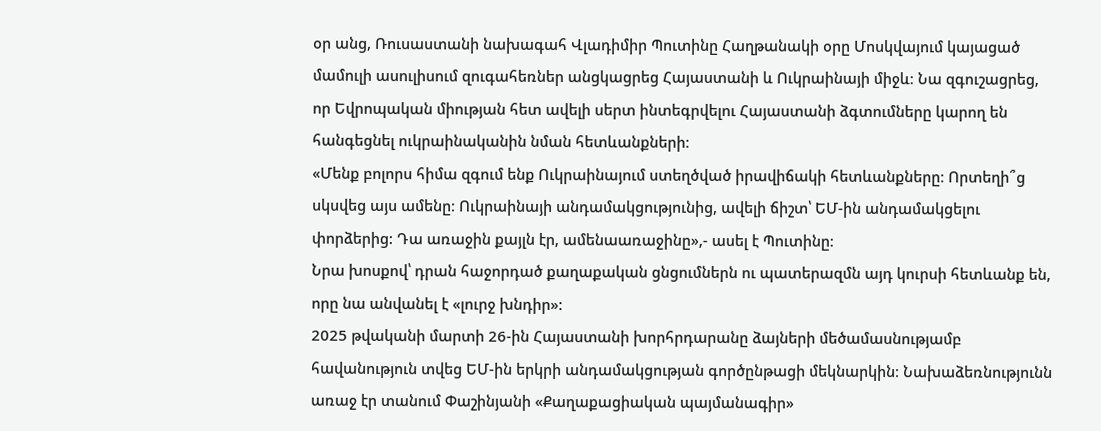օր անց, Ռուսաստանի նախագահ Վլադիմիր Պուտինը Հաղթանակի օրը Մոսկվայում կայացած մամուլի ասուլիսում զուգահեռներ անցկացրեց Հայաստանի և Ուկրաինայի միջև։ Նա զգուշացրեց, որ Եվրոպական միության հետ ավելի սերտ ինտեգրվելու Հայաստանի ձգտումները կարող են հանգեցնել ուկրաինականին նման հետևանքների։
«Մենք բոլորս հիմա զգում ենք Ուկրաինայում ստեղծված իրավիճակի հետևանքները։ Որտեղի՞ց սկսվեց այս ամենը։ Ուկրաինայի անդամակցությունից, ավելի ճիշտ՝ ԵՄ-ին անդամակցելու փորձերից: Դա առաջին քայլն էր, ամենաառաջինը»,- ասել է Պուտինը։
Նրա խոսքով՝ դրան հաջորդած քաղաքական ցնցումներն ու պատերազմն այդ կուրսի հետևանք են, որը նա անվանել է «լուրջ խնդիր»:
2025 թվականի մարտի 26-ին Հայաստանի խորհրդարանը ձայների մեծամասնությամբ հավանություն տվեց ԵՄ-ին երկրի անդամակցության գործընթացի մեկնարկին։ Նախաձեռնությունն առաջ էր տանում Փաշինյանի «Քաղաքացիական պայմանագիր»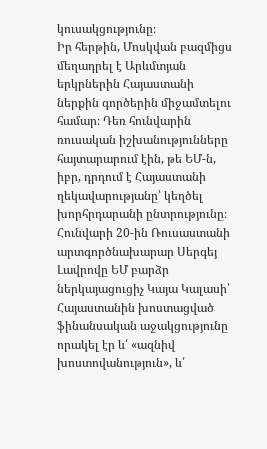կուսակցությունը։
Իր հերթին, Մոսկվան բազմիցս մեղադրել է Արևմտյան երկրներին Հայաստանի ներքին գործերին միջամտելու համար։ Դեռ հունվարին ռուսական իշխանությունները հայտարարում էին, թե ԵՄ-ն, իբր, դրդում է Հայաստանի ղեկավարությանը՝ կեղծել խորհրդարանի ընտրությունը։
Հունվարի 20-ին Ռուսաստանի արտգործնախարար Սերգեյ Լավրովը ԵՄ բարձր ներկայացուցիչ Կայա Կալասի՝ Հայաստանին խոստացված ֆինանսական աջակցությունը որակել էր և՛ «ազնիվ խոստովանություն», և՛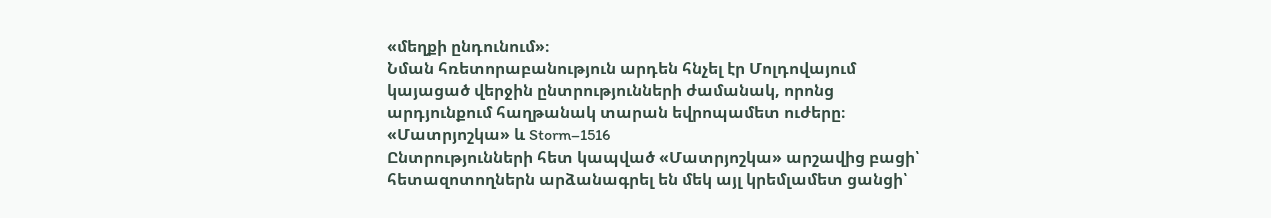«մեղքի ընդունում»։
Նման հռետորաբանություն արդեն հնչել էր Մոլդովայում կայացած վերջին ընտրությունների ժամանակ, որոնց արդյունքում հաղթանակ տարան եվրոպամետ ուժերը։
«Մատրյոշկա» և Storm–1516
Ընտրությունների հետ կապված «Մատրյոշկա» արշավից բացի՝ հետազոտողներն արձանագրել են մեկ այլ կրեմլամետ ցանցի՝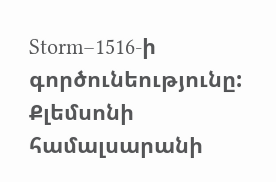Storm–1516-ի գործունեությունը:
Քլեմսոնի համալսարանի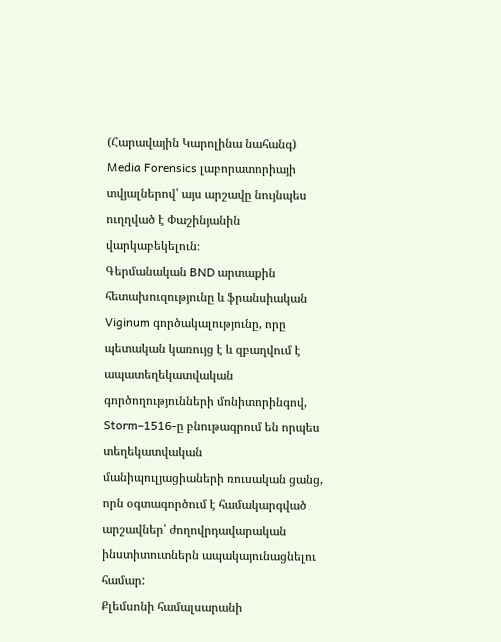(Հարավային Կարոլինա նահանգ) Media Forensics լաբորատորիայի տվյալներով՝ այս արշավը նույնպես ուղղված է Փաշինյանին վարկաբեկելուն։
Գերմանական BND արտաքին հետախուզությունը և ֆրանսիական Viginum գործակալությունը, որը պետական կառույց է և զբաղվում է ապատեղեկատվական գործողությունների մոնիտորինգով, Storm–1516-ը բնութագրում են որպես տեղեկատվական մանիպուլյացիաների ռուսական ցանց, որն օգտագործում է համակարգված արշավներ՝ ժողովրդավարական ինստիտուտներն ապակայունացնելու համար:
Քլեմսոնի համալսարանի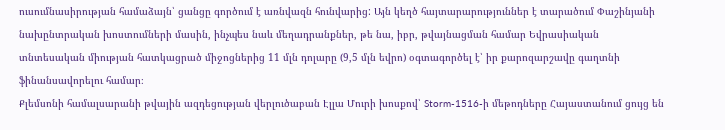ուսումնասիրության համաձայն՝ ցանցը գործում է առնվազն հունվարից: Այն կեղծ հայտարարություններ է տարածում Փաշինյանի նախընտրական խոստումների մասին, ինչպես նաև մեղադրանքներ, թե նա, իբր, թվայնացման համար Եվրասիական տնտեսական միության հատկացրած միջոցներից 11 մլն դոլարը (9,5 մլն եվրո) օգտագործել է՝ իր քարոզարշավը գաղտնի ֆինանսավորելու համար։
Քլեմսոնի համալսարանի թվային ազդեցության վերլուծաբան Էլլա Մուրի խոսքով՝ Storm-1516-ի մեթոդները Հայաստանում ցույց են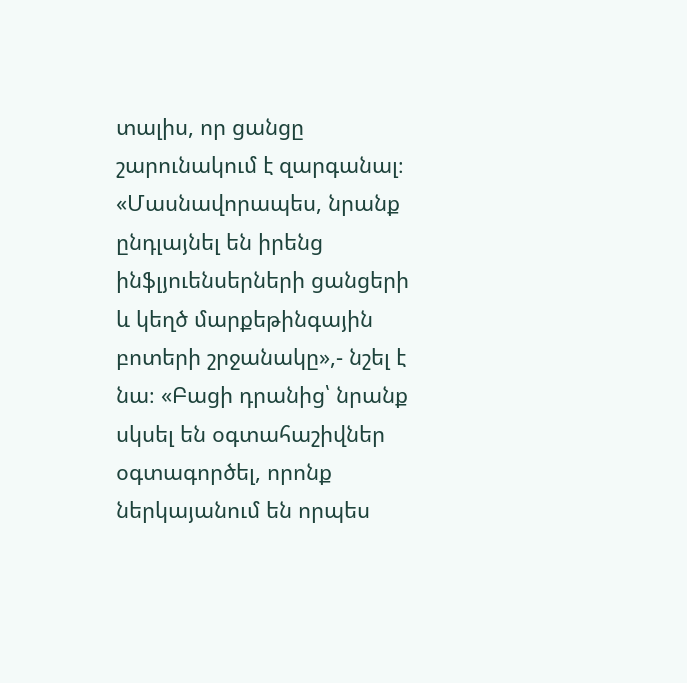տալիս, որ ցանցը շարունակում է զարգանալ։
«Մասնավորապես, նրանք ընդլայնել են իրենց ինֆլյուենսերների ցանցերի և կեղծ մարքեթինգային բոտերի շրջանակը»,- նշել է նա։ «Բացի դրանից՝ նրանք սկսել են օգտահաշիվներ օգտագործել, որոնք ներկայանում են որպես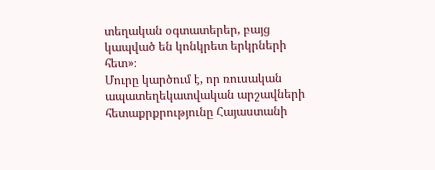տեղական օգտատերեր, բայց կապված են կոնկրետ երկրների հետ»։
Մուրը կարծում է, որ ռուսական ապատեղեկատվական արշավների հետաքրքրությունը Հայաստանի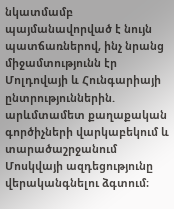նկատմամբ պայմանավորված է նույն պատճառներով, ինչ նրանց միջամտությունն էր Մոլդովայի և Հունգարիայի ընտրություններին. արևմտամետ քաղաքական գործիչների վարկաբեկում և տարածաշրջանում Մոսկվայի ազդեցությունը վերականգնելու ձգտում։